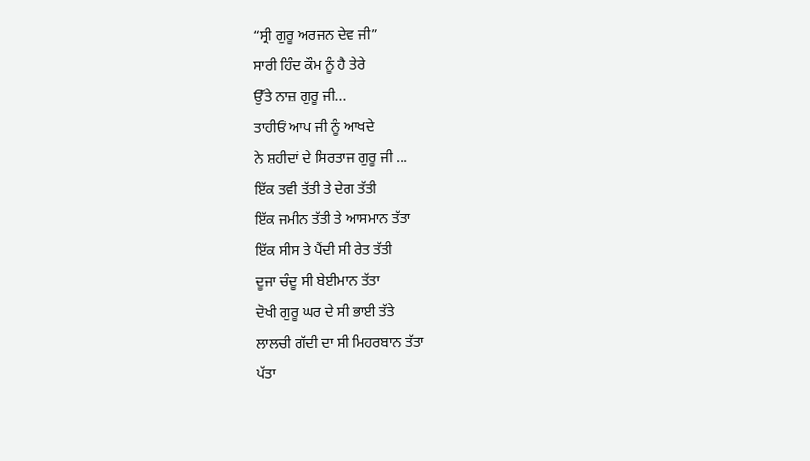“ਸ੍ਰੀ ਗੁਰੂ ਅਰਜਨ ਦੇਵ ਜੀ”
ਸਾਰੀ ਹਿੰਦ ਕੌਮ ਨੂੰ ਹੈ ਤੇਰੇ
ਉੱਤੇ ਨਾਜ਼ ਗੁਰੂ ਜੀ...
ਤਾਹੀਓਂ ਆਪ ਜੀ ਨੂੰ ਆਖਦੇ
ਨੇ ਸ਼ਹੀਦਾਂ ਦੇ ਸਿਰਤਾਜ ਗੁਰੂ ਜੀ ...
ਇੱਕ ਤਵੀ ਤੱਤੀ ਤੇ ਦੇਗ ਤੱਤੀ
ਇੱਕ ਜਮੀਨ ਤੱਤੀ ਤੇ ਆਸਮਾਨ ਤੱਤਾ
ਇੱਕ ਸੀਸ ਤੇ ਪੈਂਦੀ ਸੀ ਰੇਤ ਤੱਤੀ
ਦੂਜਾ ਚੰਦੂ ਸੀ ਬੇਈਮਾਨ ਤੱਤਾ
ਦੋਖੀ ਗੁਰੂ ਘਰ ਦੇ ਸੀ ਭਾਈ ਤੱਤੇ
ਲਾਲਚੀ ਗੱਦੀ ਦਾ ਸੀ ਮਿਹਰਬਾਨ ਤੱਤਾ
ਪੱਤਾ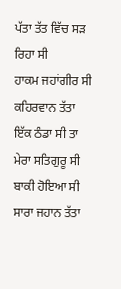ਪੱਤਾ ਤੱਤ ਵਿੱਚ ਸੜ ਰਿਹਾ ਸੀ
ਹਾਕਮ ਜਹਾਂਗੀਰ ਸੀ ਕਹਿਰਵਾਨ ਤੱਤਾ
ਇੱਕ ਠੰਡਾ ਸੀ ਤਾ ਮੇਰਾ ਸਤਿਗੁਰੂ ਸੀ
ਬਾਕੀ ਹੋਇਆ ਸੀ ਸਾਰਾ ਜਹਾਨ ਤੱਤਾ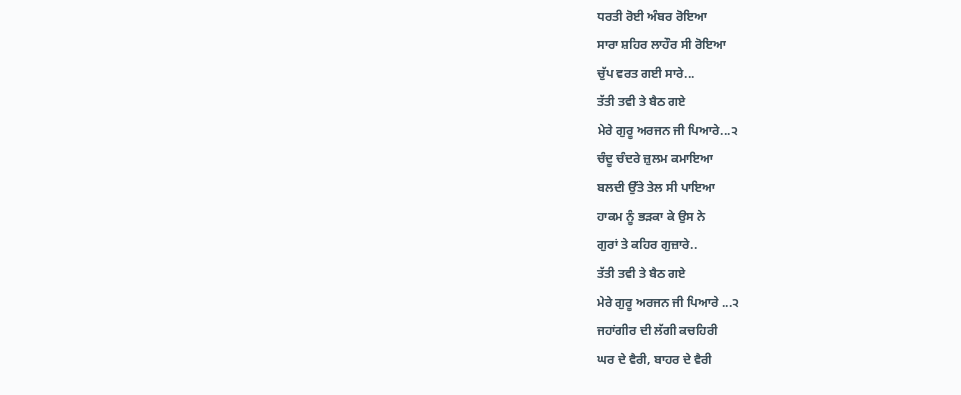ਧਰਤੀ ਰੋਈ ਅੰਬਰ ਰੋਇਆ
ਸਾਰਾ ਸ਼ਹਿਰ ਲਾਹੌਰ ਸੀ ਰੋਇਆ
ਚੁੱਪ ਵਰਤ ਗਈ ਸਾਰੇ...
ਤੱਤੀ ਤਵੀ ਤੇ ਬੈਠ ਗਏ
ਮੇਰੇ ਗੁਰੂ ਅਰਜਨ ਜੀ ਪਿਆਰੇ...੨
ਚੰਦੂ ਚੰਦਰੇ ਜ਼ੁਲਮ ਕਮਾਇਆ
ਬਲਦੀ ਉੱਤੇ ਤੇਲ ਸੀ ਪਾਇਆ
ਹਾਕਮ ਨੂੰ ਭੜਕਾ ਕੇ ਉਸ ਨੇ
ਗੁਰਾਂ ਤੇ ਕਹਿਰ ਗੁਜ਼ਾਰੇ..
ਤੱਤੀ ਤਵੀ ਤੇ ਬੈਠ ਗਏ
ਮੇਰੇ ਗੁਰੂ ਅਰਜਨ ਜੀ ਪਿਆਰੇ ...੨
ਜਹਾਂਗੀਰ ਦੀ ਲੱਗੀ ਕਚਹਿਰੀ
ਘਰ ਦੇ ਵੈਰੀ, ਬਾਹਰ ਦੇ ਵੈਰੀ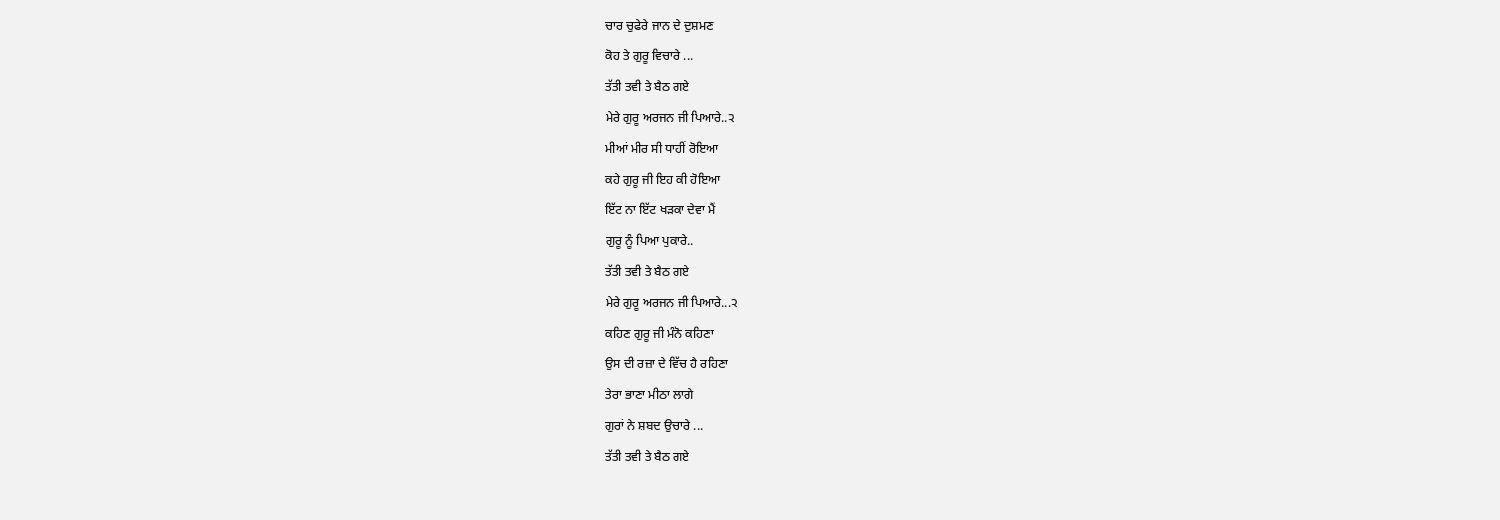ਚਾਰ ਚੁਫੇਰੇ ਜਾਨ ਦੇ ਦੁਸ਼ਮਣ
ਕੋਹ ਤੇ ਗੁਰੂ ਵਿਚਾਰੇ ...
ਤੱਤੀ ਤਵੀ ਤੇ ਬੈਠ ਗਏ
ਮੇਰੇ ਗੁਰੂ ਅਰਜਨ ਜੀ ਪਿਆਰੇ..੨
ਮੀਆਂ ਮੀਰ ਸੀ ਧਾਹੀਂ ਰੋਇਆ
ਕਹੇ ਗੁਰੂ ਜੀ ਇਹ ਕੀ ਹੋਇਆ
ਇੱਟ ਨਾ ਇੱਟ ਖੜਕਾ ਦੇਵਾ ਮੈਂ
ਗੁਰੂ ਨੂੰ ਪਿਆ ਪੁਕਾਰੇ..
ਤੱਤੀ ਤਵੀ ਤੇ ਬੈਠ ਗਏ
ਮੇਰੇ ਗੁਰੂ ਅਰਜਨ ਜੀ ਪਿਆਰੇ...੨
ਕਹਿਣ ਗੁਰੂ ਜੀ ਮੰਨੋ ਕਹਿਣਾ
ਉਸ ਦੀ ਰਜ਼ਾ ਦੇ ਵਿੱਚ ਹੈ ਰਹਿਣਾ
ਤੇਰਾ ਭਾਣਾ ਮੀਠਾ ਲਾਗੇ
ਗੁਰਾਂ ਨੇ ਸ਼ਬਦ ਉਚਾਰੇ ...
ਤੱਤੀ ਤਵੀ ਤੇ ਬੈਠ ਗਏ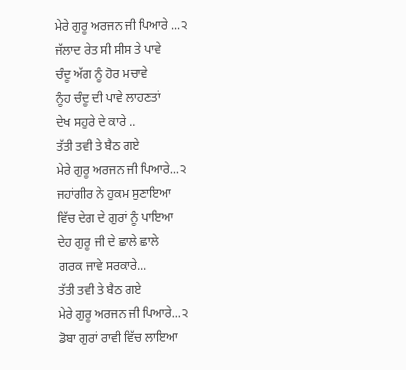ਮੇਰੇ ਗੁਰੂ ਅਰਜਨ ਜੀ ਪਿਆਰੇ ...੨
ਜੱਲਾਦ ਰੇਤ ਸੀ ਸੀਸ ਤੇ ਪਾਵੇ
ਚੰਦੂ ਅੱਗ ਨੂੰ ਹੋਰ ਮਚਾਵੇ
ਨੂੰਹ ਚੰਦੂ ਦੀ ਪਾਵੇ ਲਾਹਣਤਾਂ
ਦੇਖ ਸਹੁਰੇ ਦੇ ਕਾਰੇ ..
ਤੱਤੀ ਤਵੀ ਤੇ ਬੈਠ ਗਏ
ਮੇਰੇ ਗੁਰੂ ਅਰਜਨ ਜੀ ਪਿਆਰੇ...੨
ਜਹਾਂਗੀਰ ਨੇ ਹੁਕਮ ਸੁਣਾਇਆ
ਵਿੱਚ ਦੇਗ ਦੇ ਗੁਰਾਂ ਨੂੰ ਪਾਇਆ
ਦੇਹ ਗੁਰੂ ਜੀ ਦੇ ਛਾਲੇ ਛਾਲੇ
ਗਰਕ ਜਾਵੇ ਸਰਕਾਰੇ...
ਤੱਤੀ ਤਵੀ ਤੇ ਬੈਠ ਗਏ
ਮੇਰੇ ਗੁਰੂ ਅਰਜਨ ਜੀ ਪਿਆਰੇ...੨
ਡੋਬਾ ਗੁਰਾਂ ਰਾਵੀ ਵਿੱਚ ਲਾਇਆ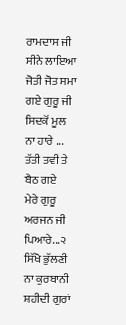ਰਾਮਦਾਸ ਜੀ ਸੀਨੇ ਲਾਇਆ
ਜੋਤੀ ਜੋਤ ਸਮਾ ਗਏ ਗੁਰੂ ਜੀ
ਸਿਦਕੋਂ ਮੂਲ ਨਾ ਹਾਰੇ ...
ਤੱਤੀ ਤਵੀ ਤੇ ਬੈਠ ਗਏ
ਮੇਰੇ ਗੁਰੂ ਅਰਜਨ ਜੀ ਪਿਆਰੇ...੨
ਸਿੱਖੋ ਭੁੱਲਣੀ ਨਾ ਕੁਰਬਾਨੀ
ਸ਼ਹੀਦੀ ਗੁਰਾਂ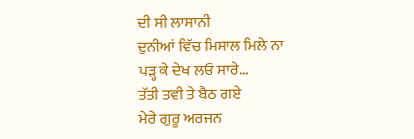ਦੀ ਸੀ ਲਾਸਾਨੀ
ਦੁਨੀਆਂ ਵਿੱਚ ਮਿਸਾਲ ਮਿਲੇ ਨਾ
ਪੜ੍ਹ ਕੇ ਦੇਖ ਲਓ ਸਾਰੇ...
ਤੱਤੀ ਤਵੀ ਤੇ ਬੈਠ ਗਏ
ਮੇਰੇ ਗੁਰੂ ਅਰਜਨ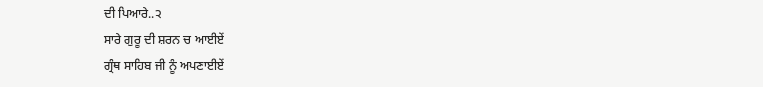ਦੀ ਪਿਆਰੇ..੨
ਸਾਰੇ ਗੁਰੂ ਦੀ ਸ਼ਰਨ ਚ ਆਈਏਂ
ਗ੍ਰੰਥ ਸਾਹਿਬ ਜੀ ਨੂੰ ਅਪਣਾਈਏਂ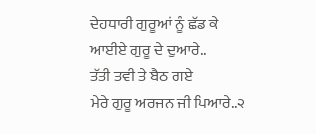ਦੇਹਧਾਰੀ ਗੁਰੂਆਂ ਨੂੰ ਛੱਡ ਕੇ
ਆਈਏ ਗੁਰੂ ਦੇ ਦੁਆਰੇ..
ਤੱਤੀ ਤਵੀ ਤੇ ਬੈਠ ਗਏ
ਮੇਰੇ ਗੁਰੂ ਅਰਜਨ ਜੀ ਪਿਆਰੇ..੨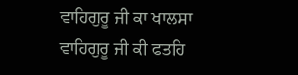ਵਾਹਿਗੁਰੂ ਜੀ ਕਾ ਖਾਲਸਾ
ਵਾਹਿਗੁਰੂ ਜੀ ਕੀ ਫਤਹਿ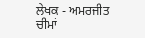ਲੇਖਕ - ਅਮਰਜੀਤ ਚੀਮਾਂ